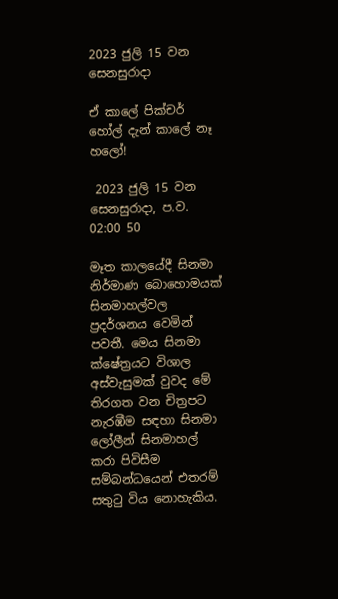2023 ජුලි 15 වන සෙනසුරාදා

ඒ කාලේ පික්චර් හෝල් දැන් කාලේ නෑ හලෝ!

 2023 ජුලි 15 වන සෙනසුරාදා, ප.ව. 02:00 50

මෑත කාලයේදී සිනමා නිර්මාණ බොහොමයක් සිනමාහල්වල ප්‍රදර්ශනය වෙමින් පවතී. මෙය සිනමා ක්ෂේත්‍රයට විශාල අස්වැසුමක් වුවද මේ තිරගත වන චිත්‍රපට නැරඹීම සඳහා සිනමා ලෝලීන් සිනමාහල් කරා පිවිසීම සම්බන්ධයෙන් එතරම් සතුටු විය නොහැකිය.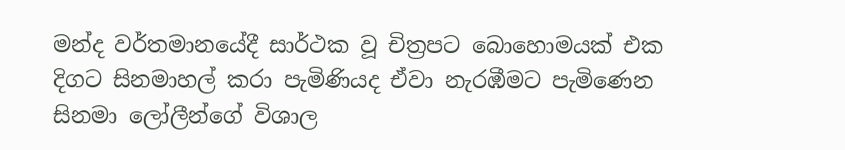මන්ද වර්තමානයේදී සාර්ථක වූ චිත්‍රපට බොහොමයක් එක දිගට සිනමාහල් කරා පැමිණියද ඒවා නැරඹීමට පැමිණෙන සිනමා ලෝලීන්ගේ විශාල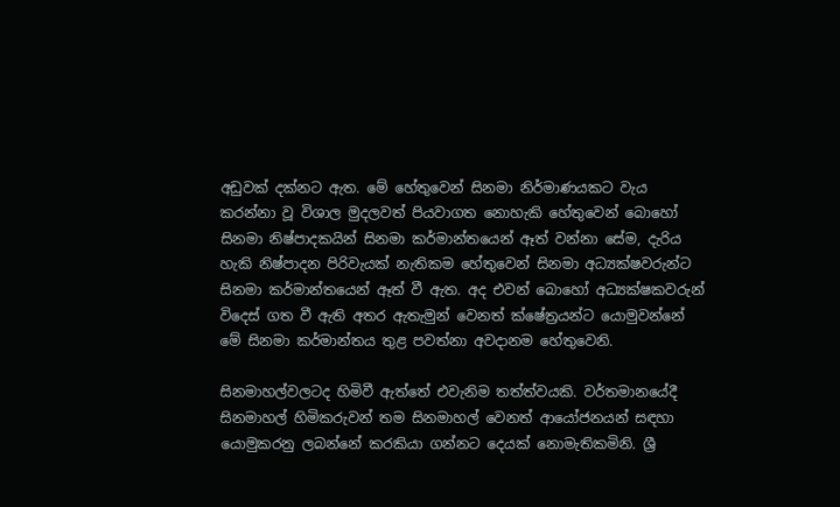අඩුවක් දක්නට ඇත. මේ හේතුවෙන් සිනමා නිර්මාණයකට වැය කරන්නා වූ විශාල මුදලවත් පියවාගත නොහැකි හේතුවෙන් බොහෝ සිනමා නිෂ්පාදකයින් සිනමා කර්මාන්තයෙන් ඈත් වන්නා සේම, දැරිය හැකි නිෂ්පාදන පිරිවැයක් නැතිකම හේතුවෙන් සිනමා අධ්‍යක්ෂවරුන්ට සිනමා කර්මාන්තයෙන් ඈත් වී ඇත. අද එවන් බොහෝ අධ්‍යක්ෂකවරුන් විදෙස් ගත වී ඇති අතර ඇතැමුන් වෙනත් ක්ෂේත්‍රයන්ට යොමුවන්නේ මේ සිනමා කර්මාන්තය තුළ පවත්නා අවදානම හේතුවෙනි.

සිනමාහල්වලටද හිමිවී ඇත්තේ එවැනිම තත්ත්වයකි. වර්තමානයේදී සිනමාහල් හිමිකරුවන් තම සිනමාහල් වෙනත් ආයෝජනයන් සඳහා යොමුකරනු ලබන්නේ කරකියා ගන්නට දෙයක් නොමැතිකමිනි. ශ්‍රී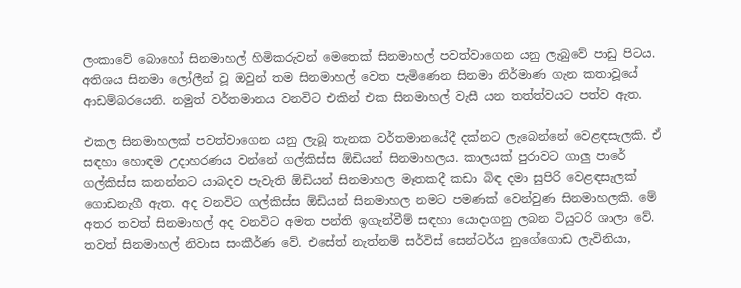ලංකාවේ බොහෝ සිනමාහල් හිමිකරුවන් මෙතෙක් සිනමාහල් පවත්වාගෙන යනු ලැබුවේ පාඩු පිටය. අතිශය සිනමා ලෝලීන් වූ ඔවුන් තම සිනමාහල් වෙත පැමිණෙන සිනමා නිර්මාණ ගැන කතාවූයේ ආඩම්බරයෙනි. නමුත් වර්තමානය වනවිට එකින් එක සිනමාහල් වැසී යන තත්ත්වයට පත්ව ඇත.

එකල සිනමාහලක් පවත්වාගෙන යනු ලැබූ තැනක වර්තමානයේදී දක්නට ලැබෙන්නේ වෙළඳසැලකි. ඒ සඳහා හොඳම උදාහරණය වන්නේ ගල්කිස්ස ඕඩියන් සිනමාහලය. කාලයක් පුරාවට ගාලු පාරේ ගල්කිස්ස කනන්නට යාබදව පැවැති ඕඩියන් සිනමාහල මෑතකදී කඩා බිඳ දමා සුපිරි වෙළඳසැලක් ගොඩනැගී ඇත. අද වනවිට ගල්කිස්ස ඕඩියන් සිනමාහල නමට පමණක් වෙන්වුණ සිනමාහලකි. මේ අතර තවත් සිනමාහල් අද වනවිට අමත පන්ති ඉගැන්වීම් සඳහා යොදාගනු ලබන ටියුටරි ශාලා වේ. තවත් සිනමාහල් නිවාස සංකීර්ණ වේ. එසේත් නැත්නම් සර්විස් සෙන්ටර්ය නුගේගොඩ ලැවිනියා,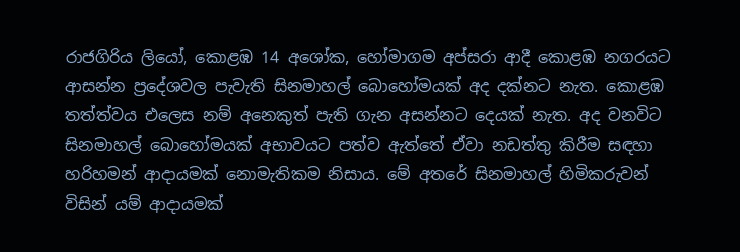රාජගිරිය ලියෝ, කොළඹ 14 අශෝක, හෝමාගම අප්සරා ආදී කොළඹ නගරයට ආසන්න ප්‍රදේශවල පැවැති සිනමාහල් බොහෝමයක් අද දක්නට නැත. කොළඹ තත්ත්වය එලෙස නම් අනෙකුත් පැති ගැන අසන්නට දෙයක් නැත. අද වනවිට සිනමාහල් බොහෝමයක් අභාවයට පත්ව ඇත්තේ ඒවා නඩත්තු කිරීම සඳහා හරිහමන් ආදායමක් නොමැතිකම නිසාය. මේ අතරේ සිනමාහල් හිමිකරුවන් විසින් යම් ආදායමක්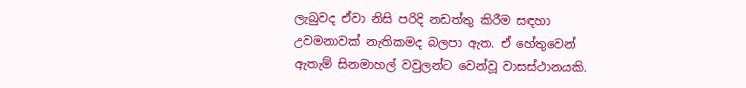ලැබුවද ඒවා නිසි පරිදි නඩත්තු කිරීම සඳහා උවමනාවක් නැතිකමද බලපා ඇත. ඒ හේතුවෙන් ඇතැම් සිනමාහල් වවුලන්ට වෙන්වූ වාසස්ථානයකි.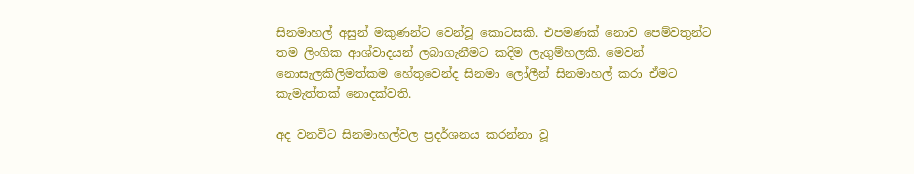සිනමාහල් අසුන් මකුණන්ට වෙන්වූ කොටසකි. එපමණක් නොව පෙම්වතුන්ට තම ලිංගික ආශ්වාදයන් ලබාගැනීමට කදිම ලැගුම්හලකි. මෙවන් නොසැලකිලිමත්කම හේතුවෙන්ද සිනමා ලෝලීන් සිනමාහල් කරා ඒමට කැමැත්තක් නොදක්වති.

අද වනවිට සිනමාහල්වල ප්‍රදර්ශනය කරන්නා වූ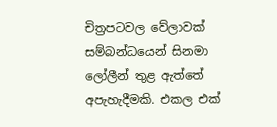චිත්‍රපටවල වේලාවක් සම්බන්ධයෙන් සිනමා ලෝලීන් තුළ ඇත්තේ අපැහැදීමකි. එකල එක්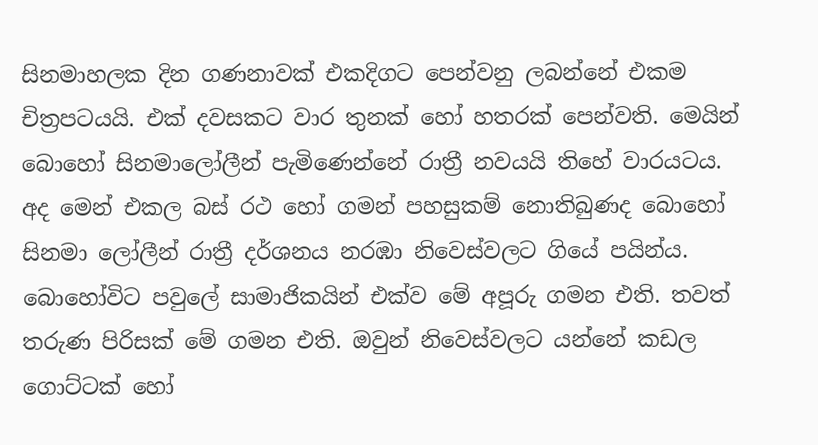සිනමාහලක දින ගණනාවක් එකදිගට පෙන්වනු ලබන්නේ එකම චිත්‍රපටයයි. එක් දවසකට වාර තුනක් හෝ හතරක් පෙන්වති. මෙයින් බොහෝ සිනමාලෝලීන් පැමිණෙන්නේ රාත්‍රී නවයයි තිහේ වාරයටය. අද මෙන් එකල බස් රථ හෝ ගමන් පහසුකම් නොතිබුණද බොහෝ සිනමා ලෝලීන් රාත්‍රී දර්ශනය නරඹා නිවෙස්වලට ගියේ පයින්ය. බොහෝවිට පවුලේ සාමාජිකයින් එක්ව මේ අපූරු ගමන එති. තවත් තරුණ පිරිසක් මේ ගමන එති. ඔවුන් නිවෙස්වලට යන්නේ කඩල ගොට්ටක් හෝ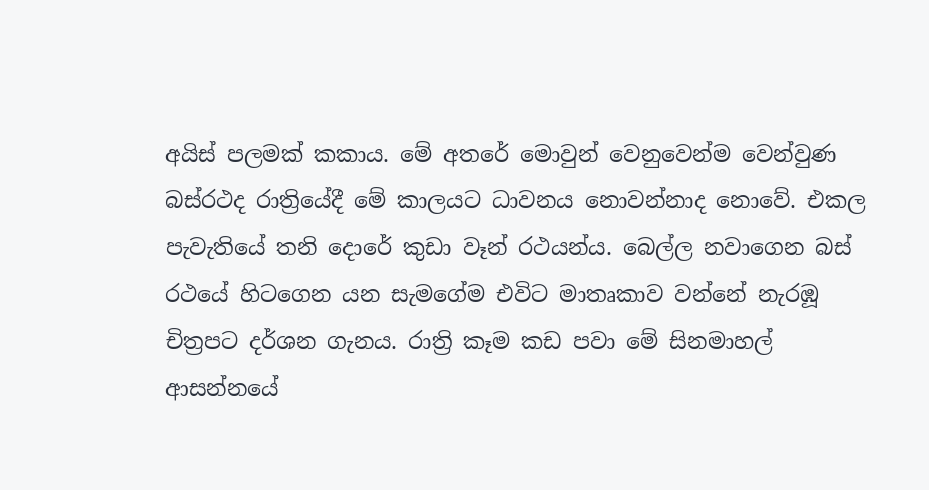අයිස් පලමක් කකාය. මේ අතරේ මොවුන් වෙනුවෙන්ම වෙන්වුණ බස්රථද රාත්‍රියේදී මේ කාලයට ධාවනය නොවන්නාද නොවේ. එකල පැවැතියේ තනි දොරේ කුඩා වෑන් රථයන්ය. බෙල්ල නවාගෙන බස් රථයේ හිටගෙන යන සැමගේම එවිට මාතෘකාව වන්නේ නැරඹූ චිත්‍රපට දර්ශන ගැනය. රාත්‍රි කෑම කඩ පවා මේ සිනමාහල් ආසන්නයේ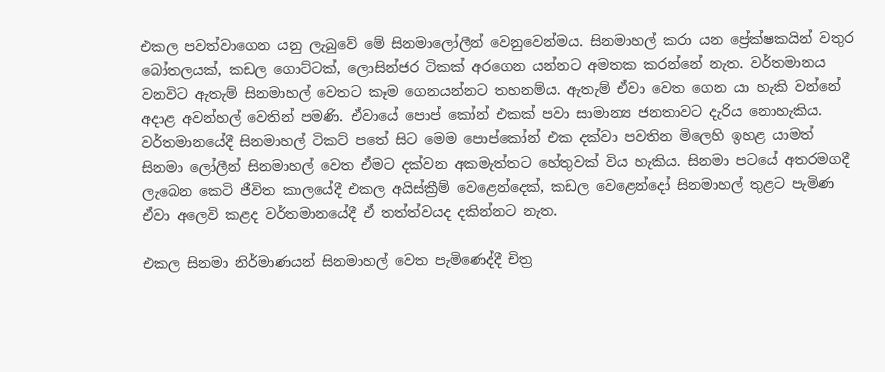එකල පවත්වාගෙන යනු ලැබුවේ මේ සිනමාලෝලීන් වෙනුවෙන්මය. සිනමාහල් කරා යන ප්‍රේක්ෂකයින් වතුර බෝතලයක්, කඩල ගොට්ටක්, ලොසින්ජර ටිකක් අරගෙන යන්නට අමතක කරන්නේ නැත. වර්තමානය වනවිට ඇතැම් සිනමාහල් වෙතට කෑම ගෙනයන්නට තහනම්ය. ඇතැම් ඒවා වෙත ගෙන යා හැකි වන්නේ අදාළ අවන්හල් වෙතින් පමණි. ඒවායේ පොප් කෝන් එකක් පවා සාමාන්‍ය ජනතාවට දැරිය නොහැකිය. වර්තමානයේදී සිනමාහල් ටිකට් පතේ සිට මෙම පොප්කෝන් එක දක්වා පවතින මිලෙහි ඉහළ යාමත් සිනමා ලෝලීන් සිනමාහල් වෙත ඒමට දක්වන අකමැත්තට හේතුවක් විය හැකිය. සිනමා පටයේ අතරමගදී ලැබෙන කෙටි ජීවිත කාලයේදී එකල අයිස්ක්‍රීම් වෙළෙන්දෙක්, කඩල වෙළෙන්දෝ සිනමාහල් තුළට පැමිණ ඒවා අලෙවි කළද වර්තමානයේදී ඒ තත්ත්වයද දකින්නට නැත.

එකල සිනමා නිර්මාණයන් සිනමාහල් වෙත පැමිණෙද්දී චිත්‍ර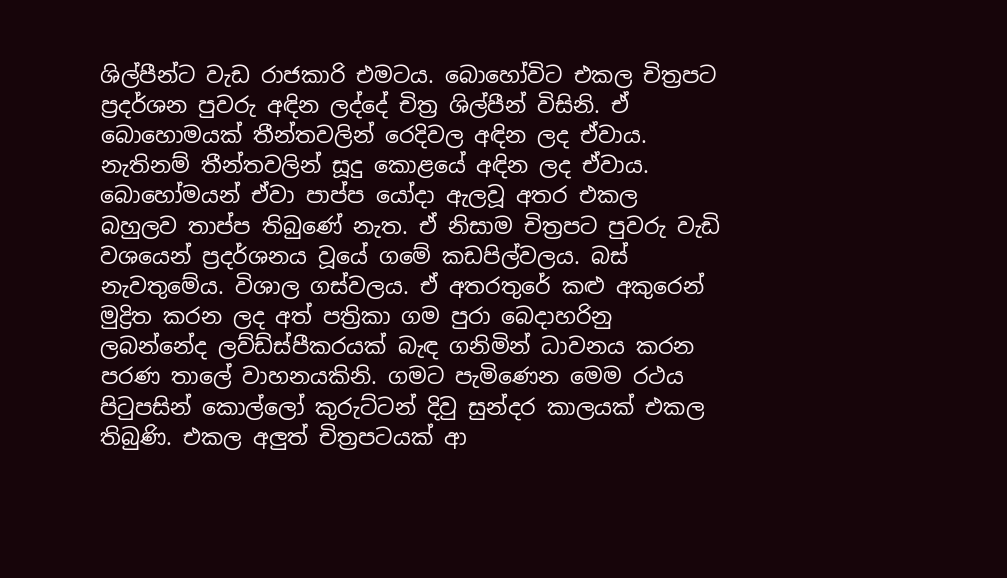ශිල්පීන්ට වැඩ රාජකාරි එමටය. බොහෝවිට එකල චිත්‍රපට ප්‍රදර්ශන පුවරු අඳින ලද්දේ චිත්‍ර ශිල්පීන් විසිනි. ඒ බොහොමයක් තීන්තවලින් රෙදිවල අඳින ලද ඒවාය. නැතිනම් තීන්තවලින් සූදු කොළයේ අඳින ලද ඒවාය. බොහෝමයන් ඒවා පාප්ප යෝදා ඇලවූ අතර එකල බහුලව තාප්ප තිබුණේ නැත. ඒ නිසාම චිත්‍රපට පුවරු වැඩි වශයෙන් ප්‍රදර්ශනය වූයේ ගමේ කඩපිල්වලය. බස් නැවතුමේය. විශාල ගස්වලය. ඒ අතරතුරේ කළු අකුරෙන් මුද්‍රිත කරන ලද අත් පත්‍රිකා ගම පුරා බෙදාහරිනු ලබන්නේද ලව්ඩ්ස්පීකරයක් බැඳ ගනිමින් ධාවනය කරන පරණ තාලේ වාහනයකිනි. ගමට පැමිණෙන මෙම රථය පිටුපසින් කොල්ලෝ කුරුට්ටන් දිවු සුන්දර කාලයක් එකල තිබුණි. එකල අලුත් චිත්‍රපටයක් ආ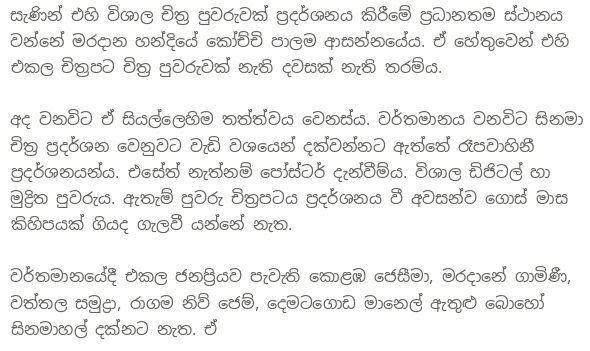සැණින් එහි විශාල චිත්‍ර පුවරුවක් ප්‍රදර්ශනය කිරීමේ ප්‍රධානතම ස්ථානය වන්නේ මරදාන හන්දියේ කෝච්චි පාලම ආසන්න‍යේය. ඒ හේතුවෙන් එහි එකල චිත්‍රපට චිත්‍ර පුවරුවක් නැති දවසක් නැති තරම්ය.

අද වනවිට ඒ සියල්ලෙහිම තත්ත්වය වෙනස්ය. වර්තමානය වනවිට සිනමා චිත්‍ර ප්‍රදර්ශන වෙනුවට වැඩි වශයෙන් දක්වන්නට ඇත්තේ රෑපවාහිනී ප්‍රදර්ශනයන්ය. එසේත් නැත්නම් පෝස්ටර් දැන්වීම්ය. විශාල ඩිජිටල් හා මුද්‍රිත පුවරුය. ඇතැම් පුවරු චිත්‍රපටය ප්‍රදර්ශනය වී අවසන්ව ගොස් මාස කිහිපයක් ගියද ගැලවී යන්නේ නැත.

වර්තමානයේදී එකල ජනප්‍රියව පැවැති කොළඹ ජෙසීමා, මරදානේ ගාමිණී, වත්තල සමුද්‍රා, රාගම නිව් ජෙම්, දෙමටගොඩ මානෙල් ඇතුළු බොහෝ සිනමාහල් දක්නට නැත. ඒ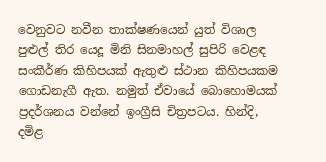වෙනුවට නවීන තාක්ෂණයෙන් යුත් විශාල පුළුල් තිර යෙදූ මිනි සිනමාහල් සුපිරි වෙළඳ සංකීර්ණ කිහිපයක් ඇතුළු ස්ථාන කිහිපයකම ගොඩනැගී ඇත. නමුත් ඒවායේ බොහොමයක් ප්‍රදර්ශනය වන්නේ ඉංග්‍රීසි චිත්‍රපටය. හින්දි, දමිළ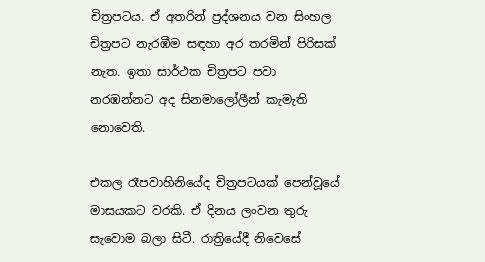චිත්‍රපටය. ඒ අතරින් ප්‍රද්ශනය වන සිංහල චිත්‍රපට නැරඹීම සඳහා අර තරමින් පිරිසක් නැත. ඉතා සාර්ථක චිත්‍රපට පවා නරඹන්නට අද සිනමාලෝලීන් කැමැති නොවෙති.

එකල රෑපවාහිනියේද චිත්‍රපටයක් පෙන්වූයේ මාසයකට වරකි. ඒ දිනය ලංවන තුරු සැවොම බලා සිටී. රාත්‍රියේදී නිවෙසේ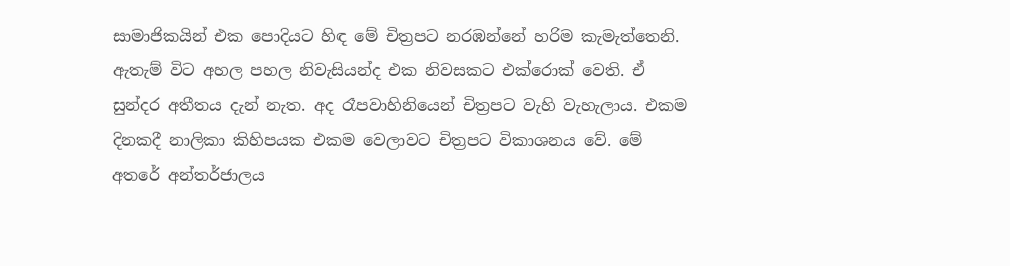සාමාජිකයින් එක පොදියට හිඳ මේ චිත්‍රපට නරඹන්නේ හරිම කැමැත්තෙනි. ඇතැම් විට අහල පහල නිවැසියන්ද එක නිවසකට එක්රොක් වෙති. ඒ සුන්දර අතීතය දැන් නැත. අද රෑපවාහිනියෙන් චිත්‍රපට වැහි වැහැලාය. එකම දිනකදී නාලිකා කිහිපයක එකම වෙලාවට චිත්‍රපට විකාශනය වේ. මේ අතරේ අන්තර්ජාලය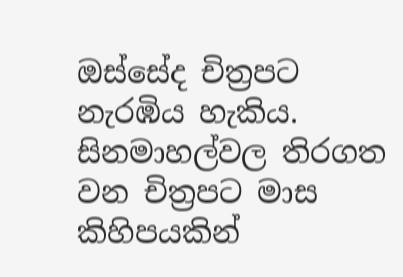ඔස්සේද චිත්‍රපට නැරඹිය හැකිය. සිනමාහල්වල තිරගත වන චිත්‍රපට මාස කිහිපයකින්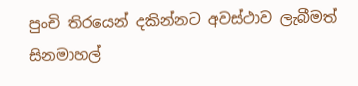පුංචි තිරයෙන් දකින්නට අවස්ථාව ලැබීමත් සිනමාහල්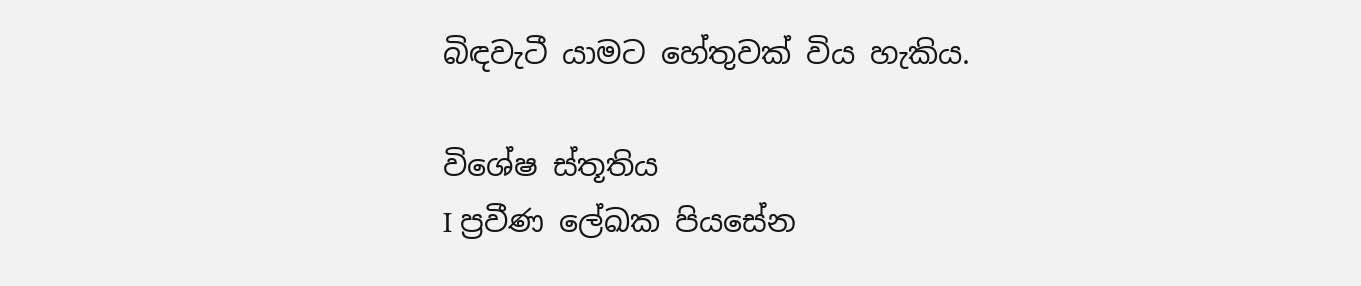බිඳවැටී යාමට හේතුවක් විය හැකිය.

විශේෂ ස්තූතිය
I ප්‍රවීණ ලේඛක පියසේන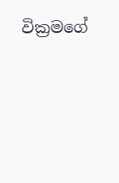වික්‍රමගේ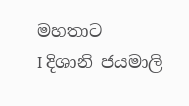මහතාට
I දිශානි ජයමාලි